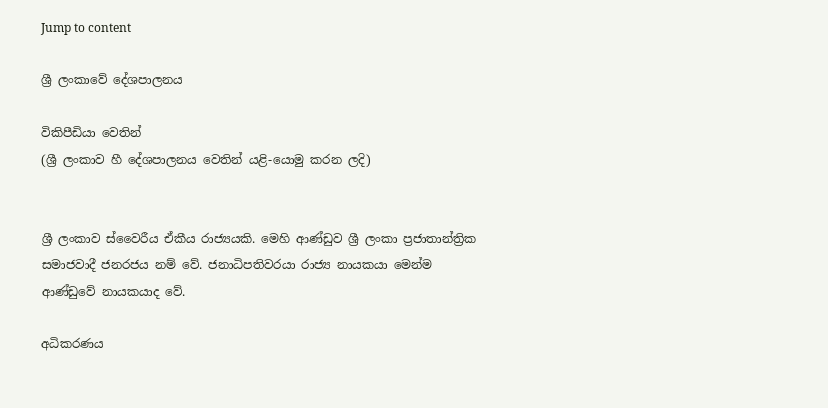Jump to content

ශ්‍රී ලංකාවේ දේශපාලනය

විකිපීඩියා වෙතින්
(ශ්‍රී ලංකාව හී දේශපාලනය වෙතින් යළි-යොමු කරන ලදි)


ශ්‍රී ලංකාව ස්වෛරීය ඒකීය රාජ්‍යයකි. මෙහි ආණ්ඩුව ශ්‍රී ලංකා ප්‍රජාතාන්ත්‍රික සමාජවාදී ජනරජය නම් වේ. ජනාධිපතිවරයා රාජ්‍ය නායකයා මෙන්ම ආණ්ඩුවේ නායකයාද වේ.

අධිකරණය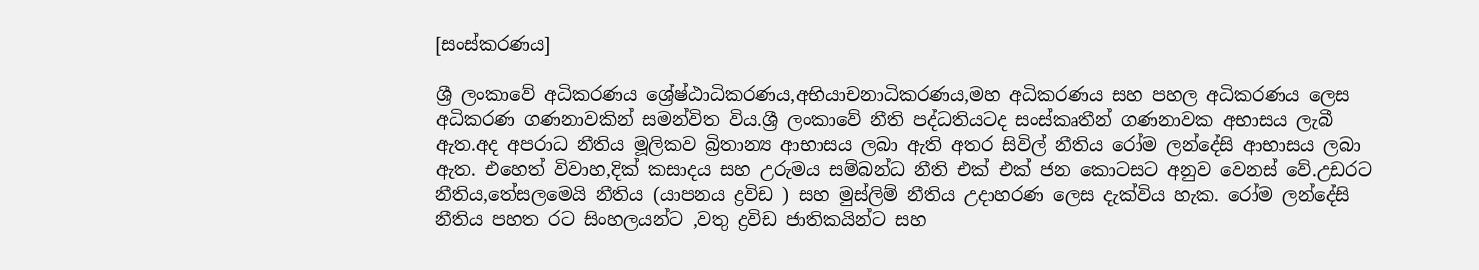[සංස්කරණය]

ශ්‍රී ලංකාවේ අධිකරණය ශ්‍රේෂ්ඨාධිකරණය,අභියාචනාධිකරණය,මහ අධිකරණය සහ පහල අධිකරණය ලෙස අධිකරණ ගණනාවකින් සමන්විත විය.ශ්‍රී ලංකාවේ නීති පද්ධතියටද සංස්කෘතීන් ගණනාවක අභාසය ලැබී ඇත.අද අපරාධ නීතිය මූලිකව බ්‍රිතාන්‍ය ආභාසය ලබා ඇති අතර සිවිල් නීතිය රෝම ලන්දේසි ආභාසය ලබා ඇත. එහෙත් විවාහ,දික් කසාදය සහ උරුමය සම්බන්ධ නීති එක් එක් ජන කොටසට අනුව වෙනස් වේ.උඩරට නීතිය,තේසලමෙයි නීතිය (යාපනය ද්‍රවිඩ ) සහ මුස්ලිම් නීතිය උදාහරණ ලෙස දැක්විය හැක. රෝම ලන්දේසි නීතිය පහත රට සිංහලයන්ට ,වතු ද්‍රවිඩ ජාතිකයින්ට සහ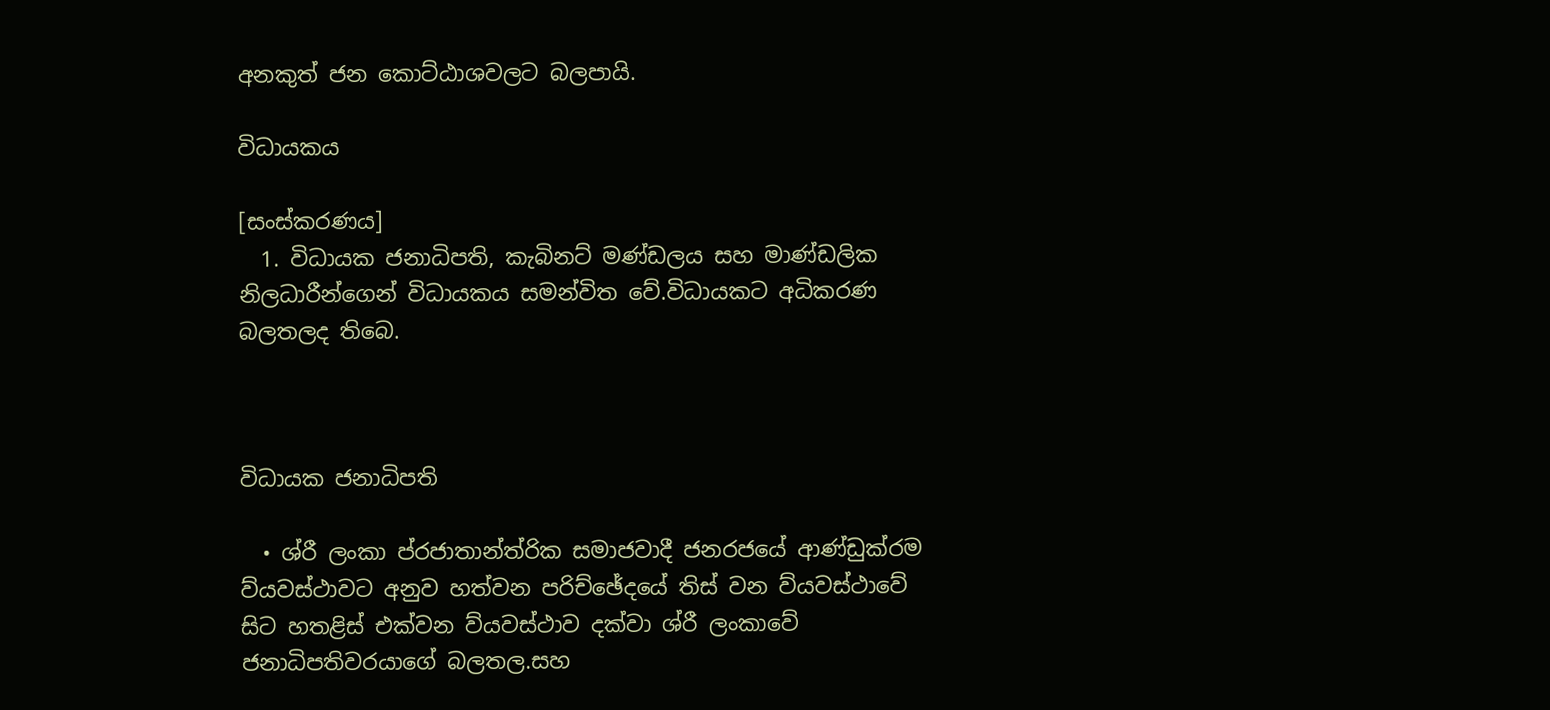අනකුත් ජන කොට්ඨාශවලට බලපායි.

විධායකය

[සංස්කරණය]
  1. විධායක ජනාධිපති, කැබිනට් මණ්ඩලය සහ මාණ්ඩලික නිලධාරීන්ගෙන් විධායකය සමන්විත වේ.විධායකට අධිකරණ බලතලද තිබ‍ෙ.



විධායක ජනාධිපති

  • ශ්රී ලංකා ප්රජාතාන්ත්රික සමාජවාදී ජනරජයේ ආණ්ඩුක්රම ව්යවස්ථාවට අනුව හත්වන පරිච්ඡේදයේ තිස් වන ව්යවස්ථාවේ සිට හතළිස් එක්වන ව්යවස්ථාව දක්වා ශ්රී ලංකාවේ ජනාධිපතිවරයාගේ බලතල.සහ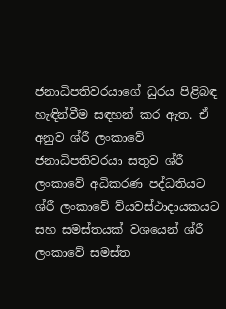ජනාධිපතිවරයාගේ ධුරය පිළිබඳ හැඳින්වීම සඳහන් කර ඇත. ඒ අනුව ශ්රී ලංකාවේ ජනාධිපතිවරයා සතුව ශ්රී ලංකාවේ අධිකරණ පද්ධතියට ශ්රී ලංකාවේ ව්යවස්ථාදායකයට සහ සමස්තයක් වශයෙන් ශ්රී ලංකාවේ සමස්ත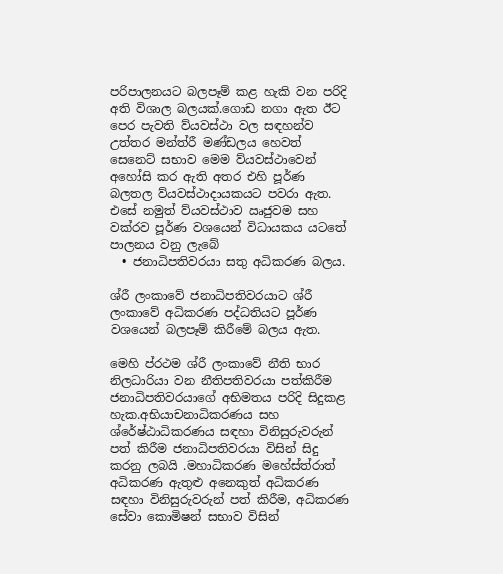පරිපාලනයට බලපෑම් කළ හැකි වන පරිදි අති විශාල බලයක්.ගොඩ නගා ඇත ඊට පෙර පැවති ව්යවස්ථා වල සඳහන්ව උත්තර මන්ත්රී මණ්ඩලය හෙවත් සෙනෙට් සභාව මෙම ව්යවස්ථාවෙන් අහෝසි කර ඇති අතර එහි පූර්ණ බලතල ව්යවස්ථාදායකයට පවරා ඇත. එසේ නමුත් ව්යවස්ථාව ඍජුවම සහ වක්රව පූර්ණ වශයෙන් විධායකය යටතේ පාලනය වනු ලැබේ
  • ජනාධිපතිවරයා සතු අධිකරණ බලය.

ශ්රී ලංකාවේ ජනාධිපතිවරයාට ශ්රී ලංකාවේ අධිකරණ පද්ධතියට පූර්ණ වශයෙන් බලපෑම් කිරීමේ බලය ඇත.

මෙහි ප්රථම ශ්රී ලංකාවේ නීති භාර නිලධාරියා වන නීතිපතිවරයා පත්කිරීම ජනාධිපතිවරයාගේ අභිමතය පරිදි සිදුකළ හැක.අභියාචනාධිකරණය සහ ශ්රේෂ්ඨාධිකරණය සඳහා විනිසුරුවරුන් පත් කිරීම ජනාධිපතිවරයා විසින් සිදු කරනු ලබයි .මහාධිකරණ මහේස්ත්රාත් අධිකරණ ඇතුළු අනෙකුත් අධිකරණ සඳහා විනිසුරුවරුන් පත් කිරීම, අධිකරණ සේවා කොමිෂන් සභාව විසින්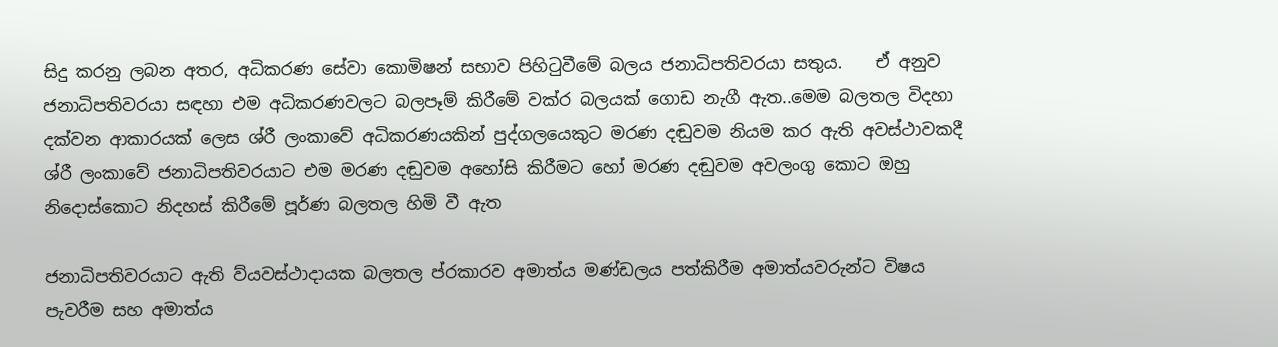සිදු කරනු ලබන අතර, අධිකරණ සේවා කොමිෂන් සභාව පිහිටුවීමේ බලය ජනාධිපතිවරයා සතුය.    ඒ අනුව ජනාධිපතිවරයා සඳහා එම අධිකරණවලට බලපෑම් කිරීමේ වක්ර බලයක් ගොඩ නැගී ඇත..මෙම බලතල විදහා දක්වන ආකාරයක් ලෙස ශ්රී ලංකාවේ අධිකරණයකින් පුද්ගලයෙකුට මරණ දඬුවම නියම කර ඇති අවස්ථාවකදී ශ්රී ලංකාවේ ජනාධිපතිවරයාට එම මරණ දඬුවම අහෝසි කිරීමට හෝ මරණ දඬුවම අවලංගු කොට ඔහු නිදොස්කොට නිදහස් කිරීමේ පූර්ණ බලතල හිමි වී ඇත

ජනාධිපතිවරයාට ඇති ව්යවස්ථාදායක බලතල ප්රකාරව අමාත්ය මණ්ඩලය පත්කිරීම අමාත්යවරුන්ට විෂය පැවරීම සහ අමාත්ය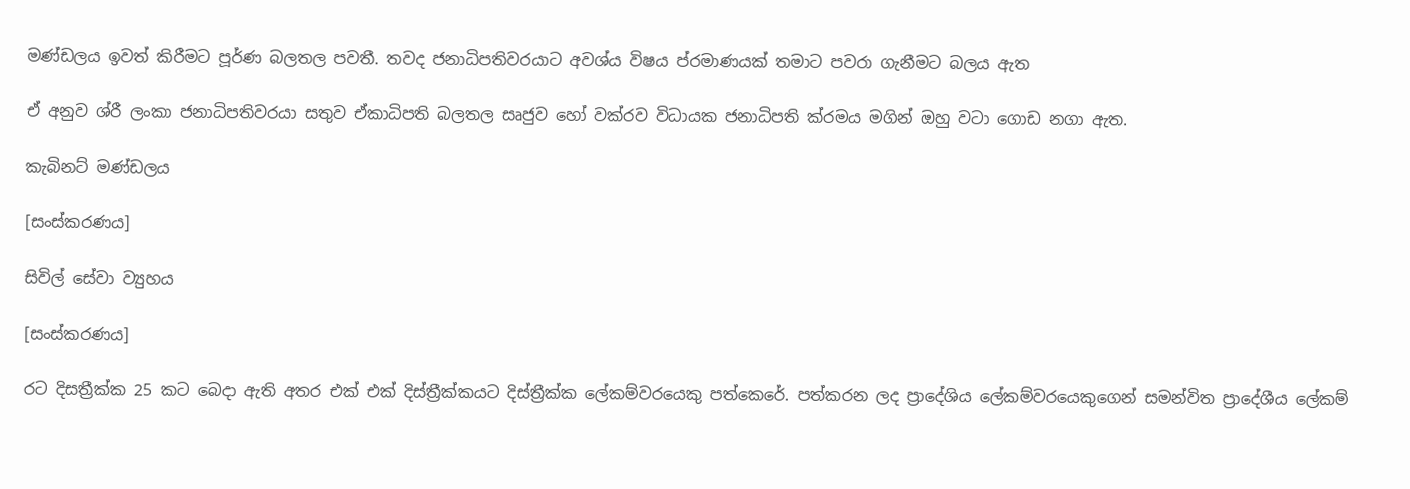මණ්ඩලය ඉවත් කිරීමට පූර්ණ බලතල පවතී. තවද ජනාධිපතිවරයාට අවශ්ය විෂය ප්රමාණයක් තමාට පවරා ගැනීමට බලය ඇත

ඒ අනුව ශ්රී ලංකා ජනාධිපතිවරයා සතුව ඒකාධිපති බලතල සෘජුව හෝ වක්රව විධායක ජනාධිපති ක්රමය මගින් ඔහු වටා ගොඩ නගා ඇත.

කැබිනට් මණ්ඩලය

[සංස්කරණය]

සිවිල් සේවා ව්‍යුහය

[සංස්කරණය]

රට දිසත්‍රීක්ක 25 කට බෙදා ඇති අතර එක් එක් දිස්ත්‍රීක්කයට දිස්ත්‍රීක්ක ලේකම්වරයෙකු පත්කෙරේ. පත්කරන ලද ප්‍රාදේශිය ලේකම්වරයෙකුගෙන් සමන්විත ප්‍රාදේශීය ලේකම්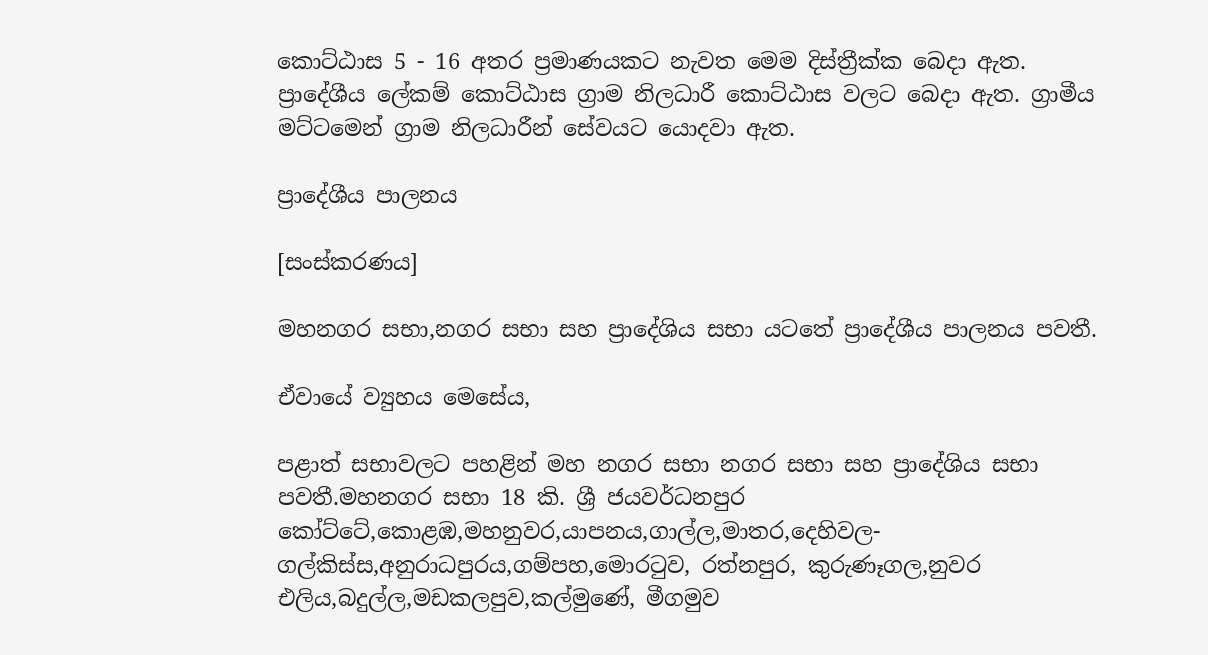කොට්ඨාස 5 - 16 අතර ප්‍රමාණයකට නැවත මෙම දිස්ත්‍රීක්ක බෙදා ඇත. ප්‍රාදේශීය ලේකම් කොට්ඨාස ග්‍රාම නිලධාරී කොට්ඨාස වලට බෙදා ඇත. ග්‍රාමීය මට්ටමෙන් ග්‍රාම නිලධාරීන් සේවයට යොදවා ඇත.

ප්‍රාදේශීය පාලනය

[සංස්කරණය]

මහනගර සභා,නගර සභා සහ ප්‍රාදේශිය සභා යටතේ ප්‍රාදේශීය පාලනය පවතී.

ඒවායේ ව්‍යුහය මෙසේය,

පළාත් සභාවලට පහළින් මහ නගර සභා නගර සභා සහ ප්‍රාදේශිය සභා පවතී.මහනගර සභා 18 කි. ශ්‍රී ජයවර්ධනපුර කෝට්ටේ,කොළඹ,මහනුවර,යාපනය,ගාල්ල,මාතර,දෙහිවල- ගල්කිස්ස,අනුරාධපුරය,ගම්පහ,මොරටුව, රත්නපුර, කුරුණෑගල,නුවර එලිය,බදුල්ල,මඩකලපුව,කල්මුණේ, මීගමුව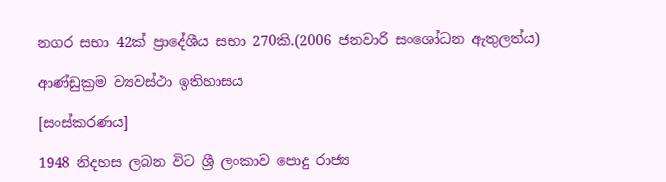නගර සභා 42ක් ප්‍රාදේශීය සභා 270කි.(2006 ජනවාරි සංශෝධන ඇතුලත්ය)

ආණ්ඩුක්‍රම ව්‍යවස්ථා ඉතිහාසය

[සංස්කරණය]

1948 නිදහස ලබන විට ශ්‍රී ලංකාව පොදු රාජ්‍ය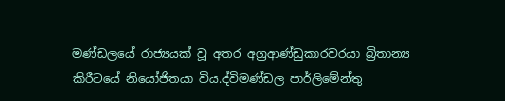මණ්ඩලයේ රාජ්‍යයක් වූ අතර අග්‍රආණ්ඩුකාරවරයා බ්‍රිතාන්‍ය කිරීටයේ නියෝජිතයා විය.ද්විමණ්ඩල පාර්ලිමේන්තු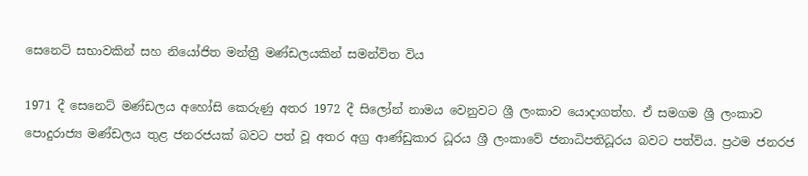සෙනෙට් සභාවකින් සහ නියෝජිත මන්ත්‍රී මණ්ඩලයකින් සමන්විත විය

1971 දී සෙනෙට් මණ්ඩලය අහෝසි කෙරුණු අතර 1972 දී සිලෝන් නාමය වෙනුවට ශ්‍රී ලංකාව යොදාගත්හ. ඒ සමගම ශ්‍රී ලංකාව පොදුරාජ්‍ය මණ්ඩලය තුළ ජනරජයක් බවට පත් වූ අතර අග්‍ර ආණ්ඩුකාර ධූරය ශ්‍රී ලංකාවේ ජනාධිපතිධූරය බවට පත්විය. ප්‍රථම ජනරජ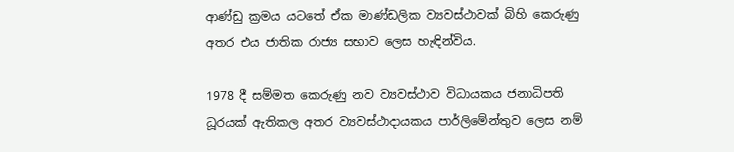ආණ්ඩු ක්‍රමය යටතේ ඒක මාණ්ඩලික ව්‍යවස්ථාවක් බිහි කෙරුණු අතර එය ජාතික රාජ්‍ය සභාව ලෙස හැඳින්විය.

1978 දී සම්මත කෙරුණු නව ව්‍යවස්ථාව විධායකය ජනාධිපති ධූරයක් ඇතිකල අතර ව්‍යවස්ථාදායකය පාර්ලිමේන්තුව ලෙස නම්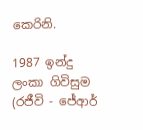කෙරිනි.

1987 ඉන්දු ලංකා ගිවිසුම (රජීවි - ජේආර්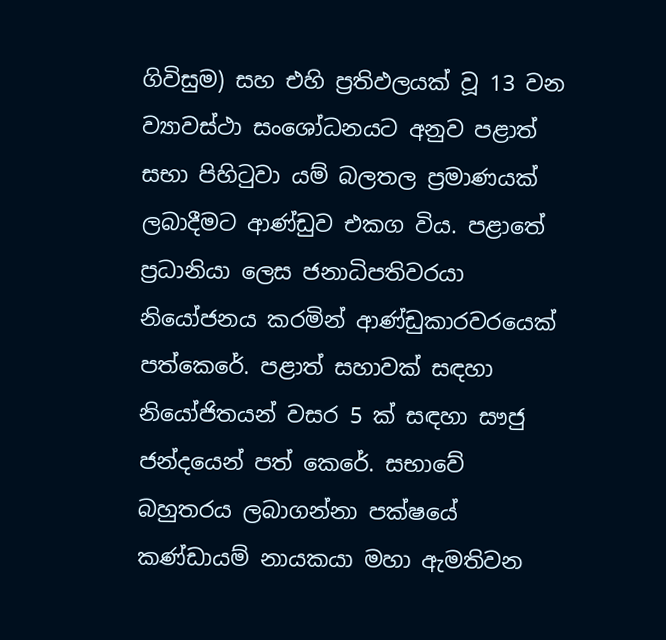ගිවිසුම) සහ එහි ප්‍රතිඵලයක් වූ 13 වන ව්‍යාවස්ථා සංශෝධනයට අනුව පළාත් සභා පිහිටුවා යම් බලතල ප්‍රමාණයක් ලබාදීමට ආණ්ඩුව එකග විය. පළාතේ ප්‍රධානියා ලෙස ජනාධිපතිවරයා නියෝජනය කරමින් ආණ්ඩුකාරවරයෙක් පත්කෙරේ. පළාත් සහාවක් සඳහා නියෝජිතයන් වසර 5 ක් සඳහා සෟජු ජන්දයෙන් පත් කෙරේ. සභාවේ බහුතරය ලබාගන්නා පක්ෂයේ කණ්ඩායම් නායකයා මහා ඇමතිවන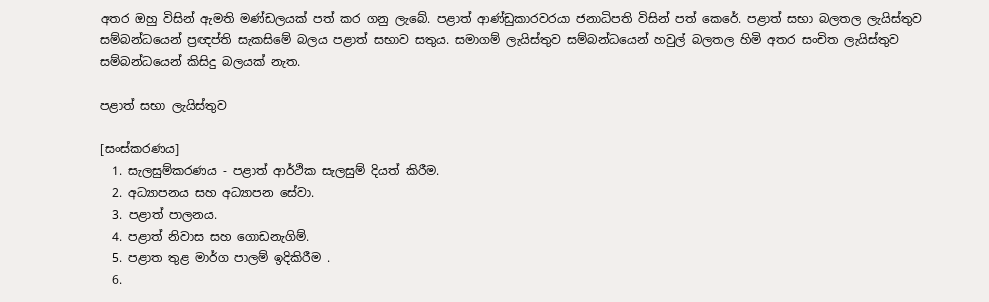අතර ඔහු විසින් ඇමති මණ්ඩලයක් පත් කර ගනු ලැබේ. පළාත් ආණ්ඩුකාරවරයා ජනාධිපති විසින් පත් කෙරේ. පළාත් සභා බලතල ලැයිස්තුව සම්බන්ධයෙන් ප්‍රඥප්ති සැකසිමේ බලය පළාත් සභාව සතුය. සමාගම් ලැයිස්තුව සම්බන්ධයෙන් හවුල් බලතල හිමි අතර සංචිත ලැයිස්තුව සම්බන්ධයෙන් කිසිදු බලයක් නැත.

පළාත් සභා ලැයිස්තුව

[සංස්කරණය]
  1. සැලසුම්කරණය - පළාත් ආර්ථික සැලසුම් දියත් කිරීම.
  2. අධ්‍යාපනය සහ අධ්‍යාපන සේවා.
  3. පළාත් පාලනය.
  4. පළාත් නිවාස සහ ගොඩනැගිම්.
  5. පළාත තුළ මාර්ග පාලම් ඉදිකිරීම .
  6.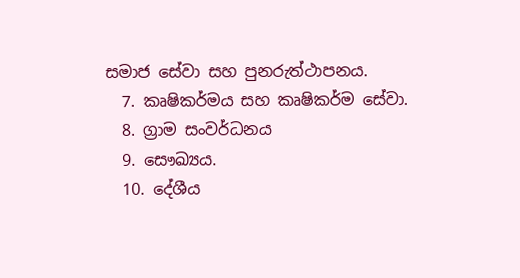සමාජ සේවා සහ පුනරුත්ථාපනය.
  7. කෘෂිකර්මය සහ කෘෂිකර්ම සේවා.
  8. ග්‍රාම සංවර්ධනය
  9. සෞඛ්‍යය.
  10. දේශීය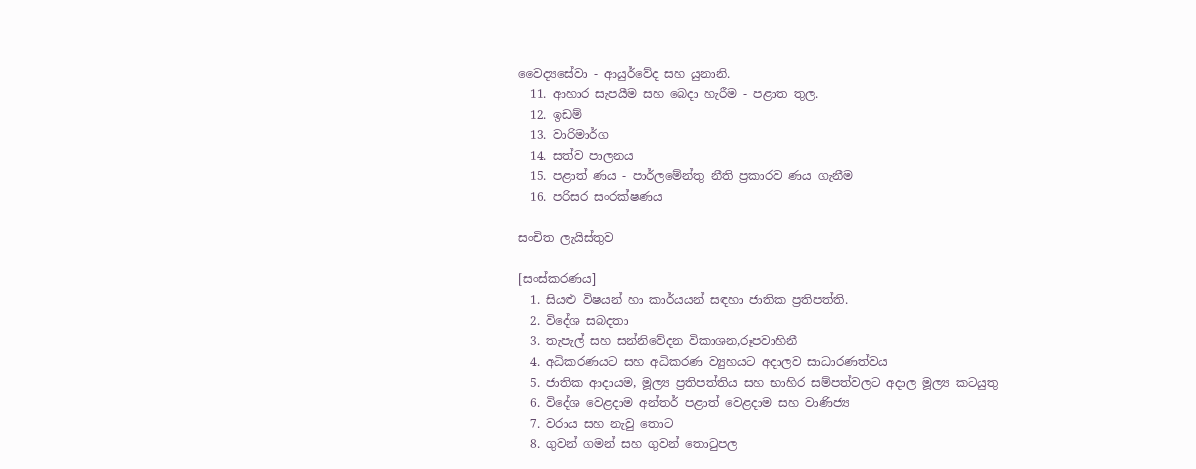වෛද්‍යසේවා - ආයුර්වේද සහ යුනානි.
  11. ආහාර සැපයීම සහ බෙදා හැරීම - පළාත තුල.
  12. ඉඩම්
  13. වාරිමාර්ග
  14. සත්ව පාලනය
  15. පළාත් ණය - පාර්ලමේන්තු නීති ප්‍රකාරව ණය ගැනීම
  16. පරිසර සංරක්ෂණය

සංචිත ලැයිස්තුව

[සංස්කරණය]
  1. සියළු විෂයන් හා කාර්යයන් සඳහා ජාතික ප්‍රතිපත්ති.
  2. විදේශ සබදතා
  3. තැපැල් සහ සන්නිවේදන විකාශන,රූපවාහිනී
  4. අධිකරණයට සහ අධිකරණ ව්‍යුහයට අදාලව සාධාරණත්වය
  5. ජාතික ආදායම, මූල්‍ය ප්‍රතිපත්තිය සහ භාහිර සම්පත්වලට අදාල මූල්‍ය‍ කටයුතු
  6. විදේශ වෙළදාම අන්තර් පළාත් වෙළදාම සහ වාණිජ්‍ය
  7. වරාය සහ නැවු තොට
  8. ගුවන් ගමන් සහ ගුවන් තොටුපල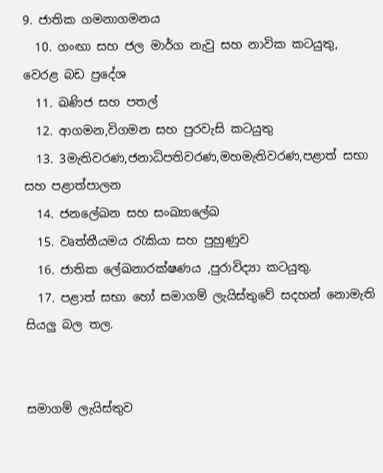9. ජාතික ගමනාගමනය
  10. ගංඟා සහ ජල මාර්ග නැවු සහ නාවික කටයුතු, වෙරළ බඩ ප්‍රදේශ
  11. ඛණිජ සහ පතල්
  12. ආගමන,විගමන සහ පුරවැසි කටයුතු
  13. 3මැතිවරණ,ජනාධිපතිවරණ,මහමැතිවරණ,පළාත් සභා සහ පළාත්පාලන
  14. ජනලේඛන සහ සංඛ්‍යාලේඛ
  15. වෘත්තීයමය රැකියා සහ පුහුණුව
  16. ජාතික ලේඛනාරක්ෂණය ,පුරාවිද්‍යා කටයුතු.
  17. පළාත් සභා හෝ සමාගම් ලැයිස්තුවේ සදහන් නොමැති සියලු බල තල.


සමාගම් ලැයිස්තුව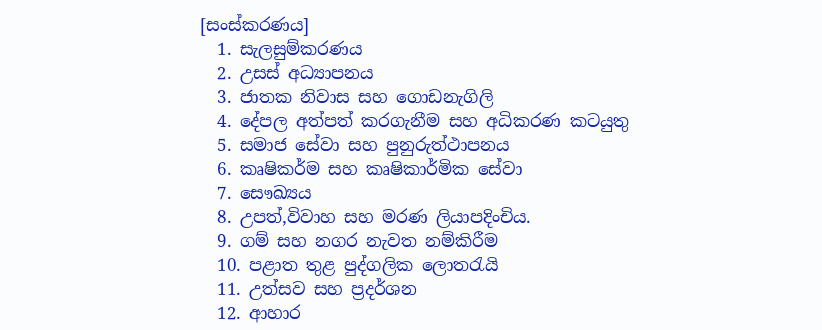[සංස්කරණය]
  1. සැලසුම්කරණය
  2. උසස් අධ්‍යාපනය
  3. ජාතක නිවාස සහ ගොඩනැගිලි
  4. දේපල අත්පත් කරගැනීම සහ අධිකරණ කටයුතු
  5. සමාජ සේවා සහ පුනුරුත්ථාපනය
  6. කෘෂිකර්ම සහ කෘෂිකාර්මික සේවා
  7. සෞඛ්‍යය
  8. උපත්,විවාහ සහ මරණ ලියාපදිංචිය.
  9. ගම් සහ නගර නැවත නම්කිරීම
  10. පළාත තුළ පුද්ගලික ලොතරැයි
  11. උත්සව සහ ප්‍රදර්ශන
  12. ආහාර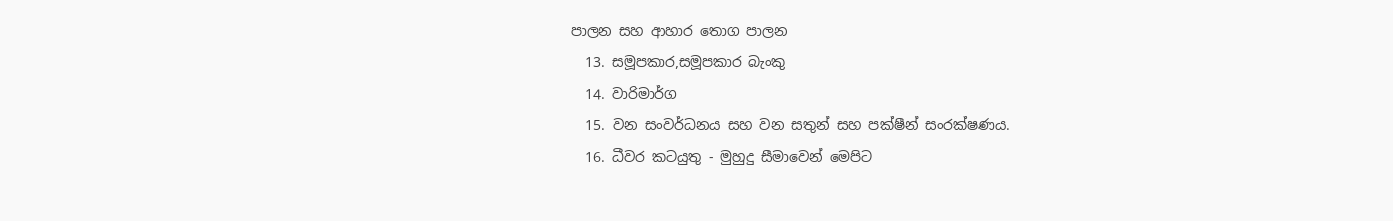පාලන සහ ආහාර තොග පාලන
  13. සමූපකාර,සමූපකාර බැංකු
  14. වාරිමාර්ග
  15. වන සංවර්ධනය සහ වන සතුන් සහ පක්ෂීන් සංරක්ෂණය.
  16. ධීවර කටයුතු - මුහුදු සීමාවෙන් මෙපිට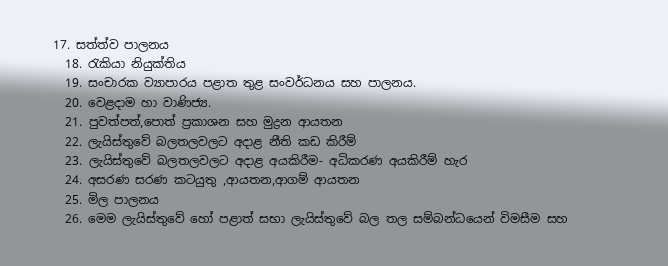17. සත්ත්ව පාලනය
  18. රැකියා නියුක්තිය
  19. සංචාරක ව්‍යාපාරය පළාත තුළ සංවර්ධනය සහ පාලනය.
  20. වෙළදාම හා වාණිජ්‍ය.
  21. පුවත්පත්,පොත් ප්‍රකාශන සහ මුද්‍රන ආයතන
  22. ලැයිස්තුවේ බලතලවලට අදාළ නීති කඩ කිරීම්
  23. ලැයිස්තුවේ බලතලවලට අදාළ අයකිරීම- අධිකරණ අයකිරීම් හැර
  24. අසරණ සරණ කටයුතු ,ආයතන,ආගම් ආයතන
  25. මිල පාලනය
  26. මෙම ලැයිස්තුවේ හෝ පළාත් සභා ලැයිස්තුවේ බල තල සම්බන්ධයෙන් විමසීම සහ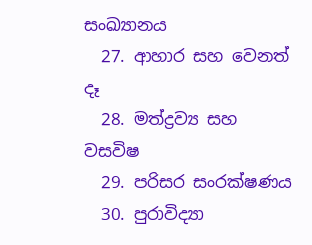සංඛ්‍යානය
  27. ආහාර සහ වෙනත් දෑ
  28. මත්ද්‍රව්‍ය සහ වසවිෂ
  29. පරිසර සංරක්ෂණය
  30. පුරාවිද්‍යා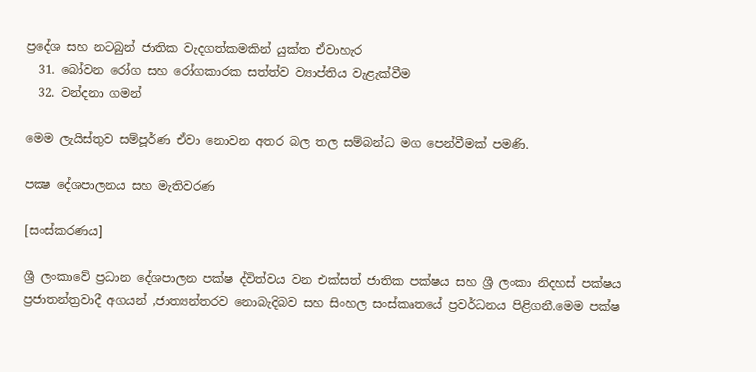ප්‍රදේශ සහ නටබුන් ජාතික වැදගත්කමකින් යුක්ත ඒවාහැර
  31. බෝවන රෝග සහ රෝගකාරක සත්ත්ව ව්‍යාප්තිය වැළැක්වීම
  32. වන්දනා ගමන්

මෙම ලැයිස්තුව සම්පූර්ණ ඒවා නොවන අතර බල තල සම්බන්ධ මග පෙන්වීමක් පමණි.

පක්‍ෂ දේශපාලනය සහ මැතිවරණ

[සංස්කරණය]

ශ්‍රී ලංකාවේ ප්‍රධාන දේශපාලන පක්ෂ ද්විත්වය වන එක්සත් ජාතික පක්ෂය සහ ශ්‍රී ලංකා නිදහස් පක්ෂය ප්‍රජාතන්ත්‍රවාදී අගයන් ,ජාත්‍යන්තරව නොබැදිබව සහ සිංහල සංස්කෘතයේ ප්‍රවර්ධනය පිළිගනී.මෙම පක්ෂ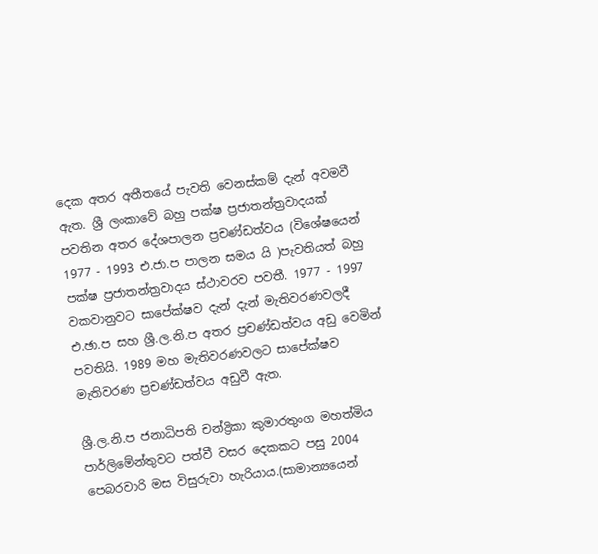දෙක අතර අතීතයේ පැවති වෙනස්කම් දැන් අවමවී ඇත. ශ්‍රී ලංකාවේ බහු පක්ෂ ප්‍රජාතන්ත්‍රවාදයක් පවතින අතර දේශපාලන ප්‍රචණ්ඩත්වය (විශේෂයෙන් 1977 - 1993 එ.ජා.ප පාලන සමය යි )පැවතියත් බහු පක්ෂ ප්‍රජාතන්ත්‍රවාදය ස්ථාවරව පවතී. 1977 - 1997 වකවානුවට සාපේක්ෂව දැන් දැන් මැතිවරණවලදී එ.ඡා.ප සහ ශ්‍රී.ල.නි.ප අතර ප්‍රචණ්ඩත්වය අඩු වෙමින් පවතියි. 1989 මහ මැතිවරණවලට සාපේක්ෂව මැතිවරණ ප්‍රචණ්ඩත්වය අඩුවී ඇත.

ශ්‍රී.ල.නි.ප ජනාධිපති චන්ද්‍රිකා කුමාරතුංග මහත්මිය පාර්ලිමේන්තුවට පත්වී වසර දෙකකට පසු 2004 පෙබරවාරි මස විසුරුවා හැරියාය.(සාමාන්‍යයෙන්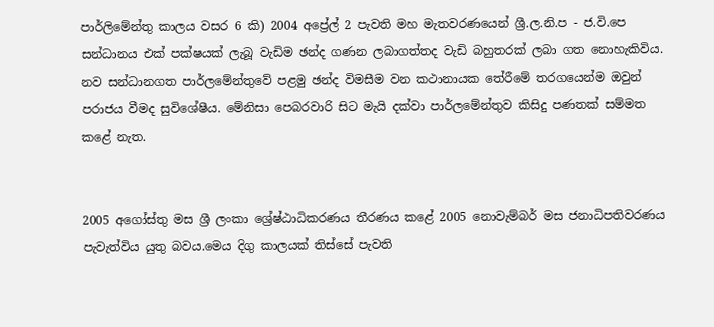පාර්ලිමේන්තු කාලය වසර 6 කි) 2004 අප්‍රේල් 2 පැවති මහ මැතවරණයෙන් ශ්‍රී.ල.නි.ප - ජ.වි.පෙ සන්ධානය එක් පක්ෂයක් ලැබූ වැඩිම ඡන්ද ගණන ලබාගත්තද වැඩි බහුතරක් ලබා ගත නොහැකිවිය. නව සන්ධානගත පාර්ලමේන්තුවේ පළමු ඡන්ද විමසීම වන කථානායක තේරීමේ තරගයෙන්ම ඔවුන් පරාජය වීමද සුවිශේෂීය. මේනිසා පෙබරවාරි සිට මැයි දක්වා පාර්ලමේන්තුව කිසිදු පණතක් සම්මත කළේ නැත.


2005 අගෝස්තු මස ශ්‍රී ලංකා ශ්‍රේෂ්ඨාධිකරණය තීරණය කළේ 2005 නොවැම්බර් මස ජනාධිපතිවරණය පැවැත්විය යුතු බවය.මෙය දිගු කාලයක් තිස්සේ පැවති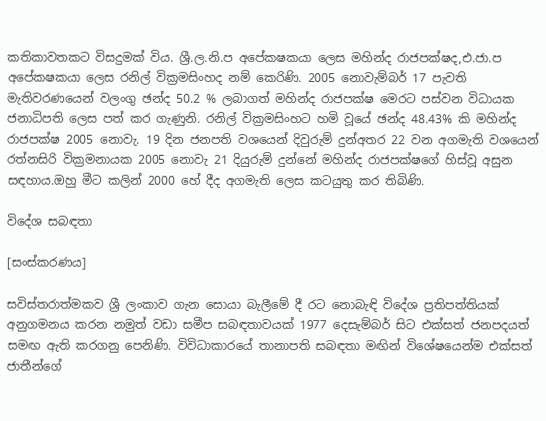කතිකාවතකට විසදුමක් විය. ශ්‍රී.ල.නි.ප අපේකෂකයා ලෙස මහින්ද රාජපක්ෂද,එ.ජා.ප අපේකෂකයා ලෙස රනිල් වික්‍රමසිංහද නම් කෙරිණි. 2005 නොවැම්බර් 17 පැවති මැතිවරණයෙන් වලංගු ඡන්ද 50.2 % ලබාගත් මහින්ද රාජපක්ෂ මෙරට පස්වන විධායක ජනාධිපති ලෙස පත් කර ගැණුනි. රනිල් වික්‍රමසිංහට හමි වූයේ ඡන්ද 48.43% කි මහින්ද රාජපක්ෂ 2005 නොවැ. 19 දින ජනපති වශයෙන් දිවුරුම් දුන්අතර 22 වන අගමැති වශයෙන් රත්නසිරි වික්‍රමනායක 2005 නොවැ 21 දියුරුම් දුන්නේ මහින්ද රාජපක්ෂගේ හිස්වූ අසුන සඳහාය.ඔහු මීට කලින් 2000 හේ දීද අගමැති ලෙස කටයුතු කර තිබිණි.

විදේශ සබඳතා

[සංස්කරණය]

සවිස්තරාත්මකව ශ්‍රී ලංකාව ගැන සොයා බැලීමේ දී රට නොබැඳි විදේශ ප්‍රතිපත්තියක් අනුගමනය කරන නමුත් වඩා සමීප සබඳතාවයක් 1977 දෙසැම්බර් සිට එක්සත් ජනපදයත් සමඟ ඇති කරගනු පෙනිණි. විවිධාකාරයේ තානාපති සබඳතා මඟින් විශේෂයෙන්ම එක්සත් ජාතීන්ගේ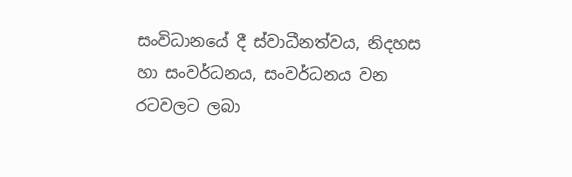සංවිධානයේ දී ස්වාධීනත්වය, නිදහස හා සංවර්ධනය, සංවර්ධනය වන රටවලට ලබා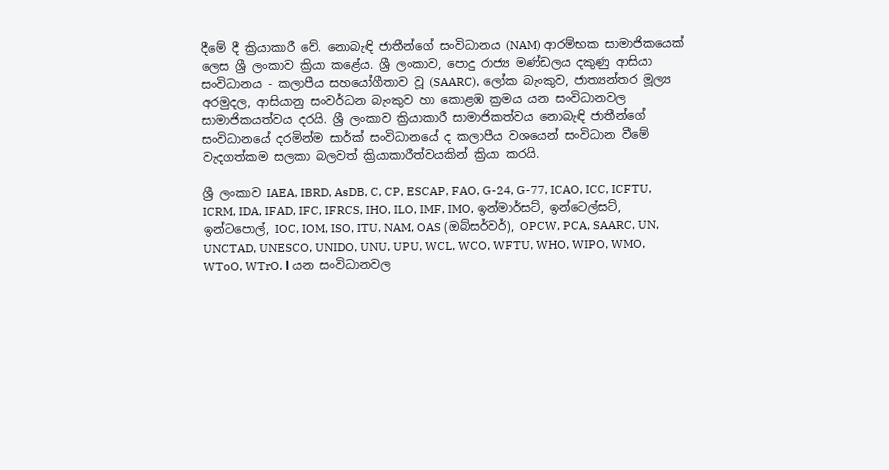දීමේ දී ක්‍රියාකාරී වේ. නොබැඳි ජාතීන්ගේ සංවිධානය (NAM) ආරම්භක සාමාජිකයෙක් ලෙස ශ්‍රී ලංකා‍ව ක්‍රියා කළේය. ශ්‍රී ලංකාව, පොදු රාජ්‍ය මණ්ඩලය දකුණු ආසියා සංවිධානය - කලාපීය සහයෝගීතාව වූ (SAARC), ලෝක බැංකුව, ජාත්‍යන්තර මූල්‍ය අරමුදල, ආසියානු සංවර්ධන බැංකුව හා කොළඹ ක්‍රමය යන සංවිධානවල සාමාජිකයත්වය දරයි. ශ්‍රී ලංකාව ක්‍රියාකාරී සාමාජිකත්වය නොබැඳි ජාතීන්ගේ සංවි‍ධානයේ දරමින්ම සාර්ක් සංවිධානයේ ද කලාපීය වශයෙන් සංවිධාන වීමේ වැදගත්කම සලකා බලවත් ක්‍රියාකාරීත්වයකින් ක්‍රියා කරයි.

ශ්‍රී ලංකාව IAEA, IBRD, AsDB, C, CP, ESCAP, FAO, G-24, G-77, ICAO, ICC, ICFTU, ICRM, IDA, IFAD, IFC, IFRCS, IHO, ILO, IMF, IMO, ඉන්මාර්සට්, ඉන්ටෙල්සට්, ඉන්ටපොල්, IOC, IOM, ISO, ITU, NAM, OAS (ඔබ්සර්වර්), OPCW, PCA, SAARC, UN, UNCTAD, UNESCO, UNIDO, UNU, UPU, WCL, WCO, WFTU, WHO, WIPO, WMO, WToO, WTrO. І යන සංවිධානවල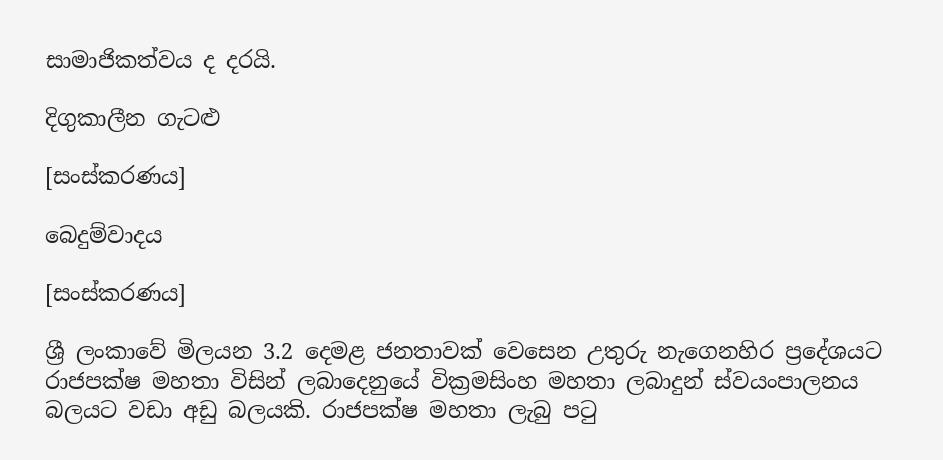සාමාජිකත්වය ද දරයි.

දිගුකාලීන ගැටළු

[සංස්කරණය]

බෙදුම්වාදය

[සංස්කරණය]

ශ්‍රී ලංකාවේ මිලයන 3.2 දෙමළ ජනතාවක් වෙසෙන උතුරු නැගෙනහිර ප්‍රදේශයට රාජපක්ෂ මහතා විසින් ලබාදෙනුයේ වික්‍රමසිංහ මහතා ලබාදුන් ස්වයංපාලනය බලයට වඩා අඩු බලයකි. රාජපක්ෂ මහතා ලැබු පටු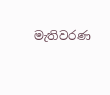මැතිවරණ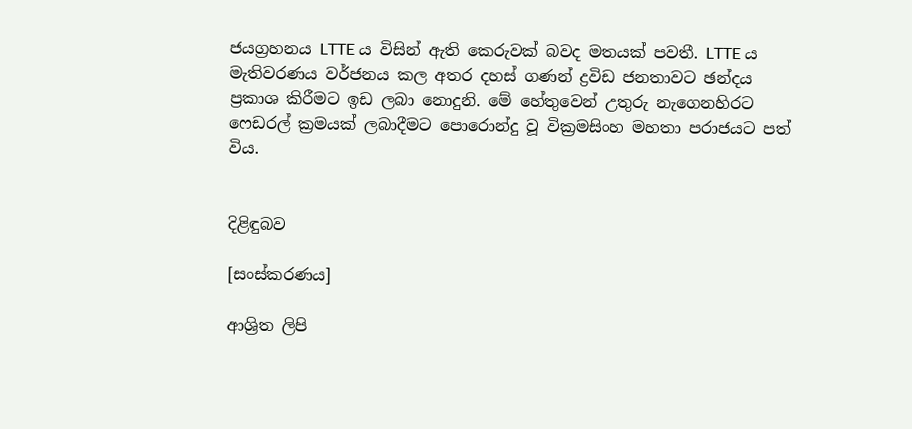ජයග්‍රහනය LTTE ය විසින් ඇති කෙරුවක් බවද මතයක් පවතී. LTTE ය මැතිවරණය වර්ජනය කල අතර දහස් ගණන් ද්‍රවිඩ ජනතාවට ඡන්දය ප්‍රකාශ කිරීමට ඉඩ ලබා නොදුනි. මේ හේතුවෙන් උතුරු නැගෙනහිරට ෆෙඩරල් ක්‍රමයක් ලබාදීමට පොරොන්දු වූ වික්‍රමසිංහ මහතා පරාජයට පත් විය.


දිළිඳුබව

[සංස්කරණය]

ආශ්‍රිත ලිපි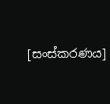[සංස්කරණය]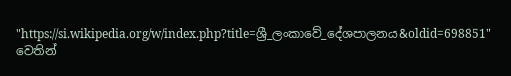"https://si.wikipedia.org/w/index.php?title=ශ්‍රී_ලංකාවේ_දේශපාලනය&oldid=698851" වෙතින්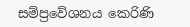සම්ප්‍රවේශනය කෙරිණි